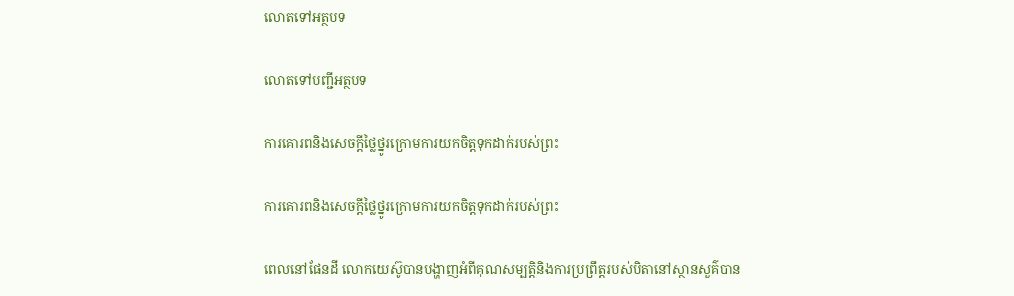លោតទៅអត្ថបទ

លោតទៅបញ្ជីអត្ថបទ

ការគោរពនិងសេចក្ដីថ្លៃថ្នូរក្រោមការយកចិត្តទុកដាក់របស់ព្រះ

ការគោរពនិងសេចក្ដីថ្លៃថ្នូរក្រោមការយកចិត្តទុកដាក់របស់ព្រះ

ពេលនៅផែនដី លោកយេស៊ូបានបង្ហាញអំពីគុណសម្បត្តិនិងការប្រព្រឹត្តរបស់បិតានៅស្ថានសួគ៌បាន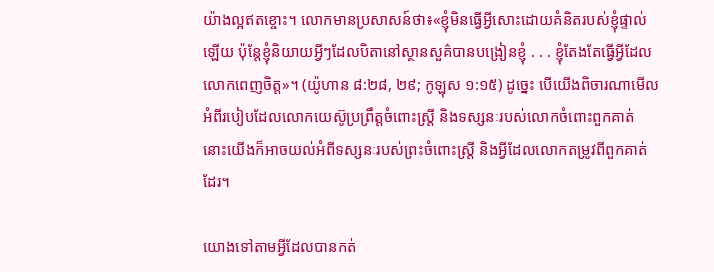យ៉ាងល្អឥតខ្ចោះ។ លោកមានប្រសាសន៍ថា៖«ខ្ញុំមិនធ្វើអ្វីសោះដោយគំនិតរបស់ខ្ញុំផ្ទាល់ឡើយ ប៉ុន្តែខ្ញុំនិយាយអ្វីៗដែលបិតានៅស្ថានសួគ៌បានបង្រៀនខ្ញុំ . . . ខ្ញុំតែងតែធ្វើអ្វីដែលលោកពេញចិត្ត»។ (យ៉ូហាន ៨:២៨, ២៩; កូឡុស ១:១៥) ដូច្នេះ បើយើងពិចារណាមើលអំពីរបៀបដែលលោកយេស៊ូប្រព្រឹត្តចំពោះស្ត្រី និងទស្សនៈរបស់លោកចំពោះពួកគាត់ នោះយើងក៏អាចយល់អំពីទស្សនៈរបស់ព្រះចំពោះស្ត្រី និងអ្វីដែលលោកតម្រូវពីពួកគាត់ដែរ។

យោងទៅតាមអ្វីដែលបានកត់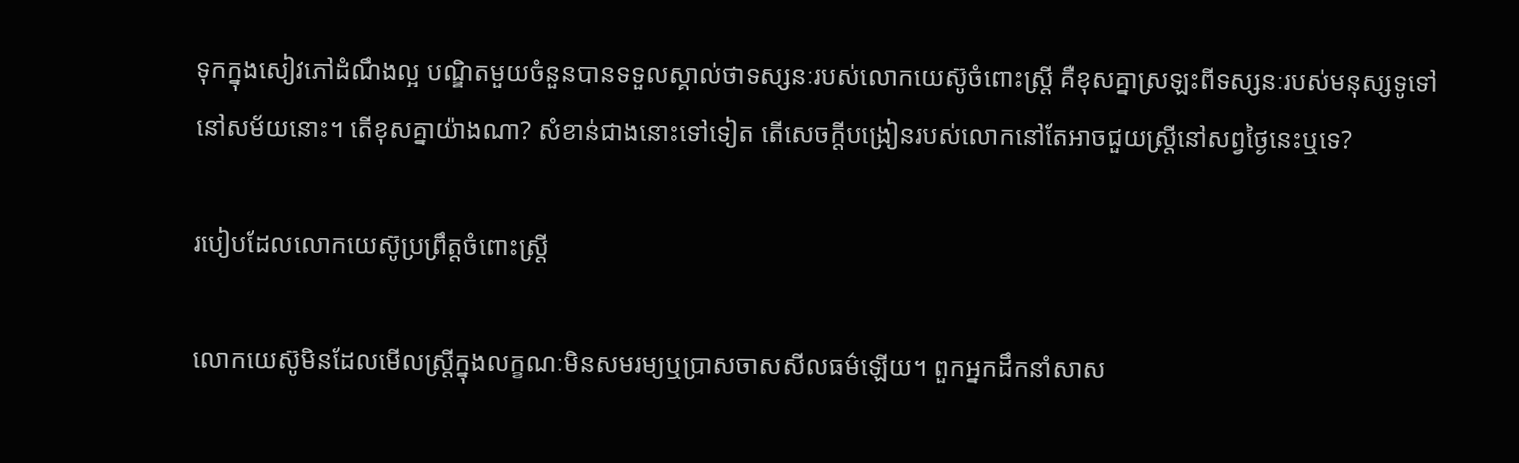ទុកក្នុងសៀវភៅដំណឹងល្អ បណ្ឌិតមួយចំនួនបានទទួលស្គាល់ថាទស្សនៈរបស់លោកយេស៊ូចំពោះស្ត្រី គឺខុសគ្នាស្រឡះពីទស្សនៈរបស់មនុស្សទូទៅនៅសម័យនោះ។ តើខុសគ្នាយ៉ាងណា? សំខាន់ជាងនោះទៅទៀត តើសេចក្ដីបង្រៀនរបស់លោកនៅតែអាចជួយស្ត្រីនៅសព្វថ្ងៃនេះឬទេ?

របៀបដែលលោកយេស៊ូប្រព្រឹត្តចំពោះស្ត្រី

លោកយេស៊ូមិនដែលមើលស្ត្រីក្នុងលក្ខណៈមិនសមរម្យឬប្រាសចាសសីលធម៌ឡើយ។ ពួកអ្នកដឹកនាំសាស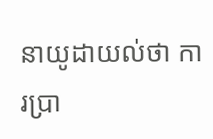នាយូដាយល់ថា ការប្រា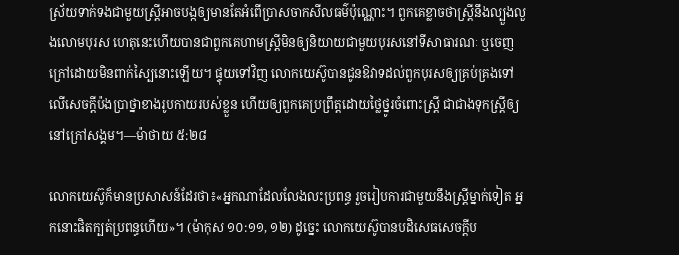ស្រ័យទាក់ទងជាមួយស្ត្រីអាចបង្កឲ្យមានតែអំពើប្រាសចាកសីលធម៌ប៉ុណ្ណោះ។ ពួកគេខ្លាចថាស្ត្រីនឹងល្បួងលួងលោមបុរស ហេតុនេះហើយបានជាពួកគេហាមស្ត្រីមិនឲ្យនិយាយជាមួយបុរសនៅទីសាធារណៈ ឬចេញក្រៅដោយមិនពាក់ស្បៃនោះឡើយ។ ផ្ទុយទៅវិញ លោកយេស៊ូបានជូនឱវាទដល់ពួកបុរសឲ្យគ្រប់គ្រងទៅលើសេចក្ដីប៉ងប្រាថ្នាខាងរូបកាយរបស់ខ្លួន ហើយឲ្យពួកគេប្រព្រឹត្តដោយថ្លៃថ្នូរចំពោះស្ត្រី ជាជាងទុកស្ត្រីឲ្យនៅក្រៅសង្គម។—ម៉ាថាយ ៥:២៨

លោកយេស៊ូក៏មានប្រសាសន៍ដែរថា៖«អ្នកណាដែលលែងលះប្រពន្ធ រួចរៀបការជាមួយនឹងស្ត្រីម្នាក់ទៀត អ្នកនោះផិតក្បត់ប្រពន្ធហើយ»។ (ម៉ាកុស ១០:១១, ១២) ដូច្នេះ លោកយេស៊ូបានបដិសេធសេចក្ដីប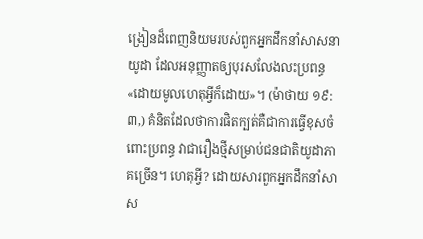ង្រៀនដ៏ពេញនិយមរបស់ពួកអ្នកដឹកនាំសាសនាយូដា ដែលអនុញ្ញាតឲ្យបុរសលែងលះប្រពន្ធ«ដោយមូលហេតុអ្វីក៏ដោយ»។ (ម៉ាថាយ ១៩:៣,) គំនិតដែលថាការផិតក្បត់គឺជាការធ្វើខុសចំពោះប្រពន្ធ វាជារឿងថ្មីសម្រាប់ជនជាតិយូដាភាគច្រើន។ ហេតុអ្វី? ដោយសារពួកអ្នកដឹកនាំសាស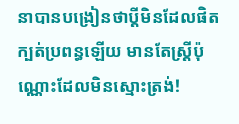នាបានបង្រៀនថាប្ដីមិនដែលផិតក្បត់ប្រពន្ធឡើយ មានតែស្ត្រីប៉ុណ្ណោះដែលមិនស្មោះត្រង់!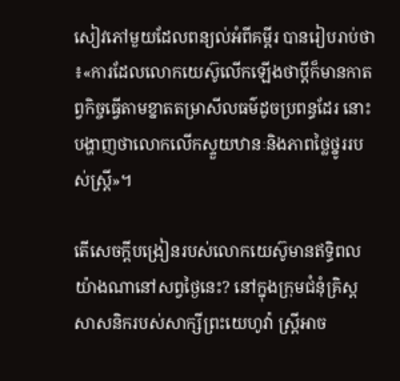សៀវភៅមួយដែលពន្យល់អំពីគម្ពីរ បានរៀបរាប់ថា៖«ការដែលលោកយេស៊ូលើកឡើងថាប្ដីក៏មានកាតព្វកិច្ចធ្វើតាមខ្នាតតម្រាសីលធម៌ដូចប្រពន្ធដែរ នោះបង្ហាញថាលោកលើកស្ទួយឋានៈនិងភាពថ្លៃថ្នូររបស់ស្ត្រី»។

តើសេចក្ដីបង្រៀនរបស់លោកយេស៊ូមានឥទ្ធិពលយ៉ាងណានៅសព្វថ្ងៃនេះ? នៅក្នុងក្រុមជំនុំគ្រិស្តសាសនិករបស់សាក្សីព្រះយេហូវ៉ា ស្ត្រីអាច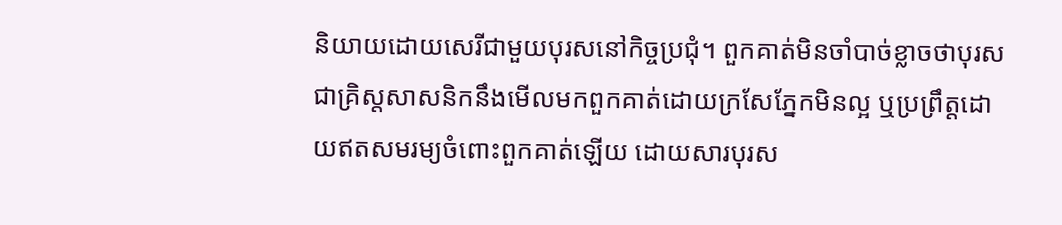និយាយដោយសេរីជាមួយបុរសនៅកិច្ចប្រជុំ។ ពួកគាត់មិនចាំបាច់ខ្លាចថាបុរសជាគ្រិស្តសាសនិកនឹងមើលមកពួកគាត់ដោយក្រសែភ្នែកមិនល្អ ឬប្រព្រឹត្តដោយឥតសមរម្យចំពោះពួកគាត់ឡើយ ដោយសារបុរស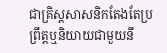ជាគ្រិស្តសាសនិកតែងតែប្រព្រឹត្តឬនិយាយជាមួយនឹ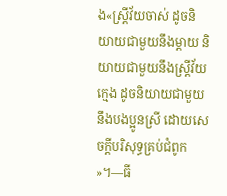ង«ស្ត្រីវ័យចាស់ ដូចនិយាយជាមួយនឹងម្ដាយ និយាយជាមួយនឹងស្ត្រីវ័យក្មេង ដូចនិយាយជាមួយនឹងបងប្អូនស្រី ដោយសេចក្ដីបរិសុទ្ធគ្រប់ជំពូក»។—ធី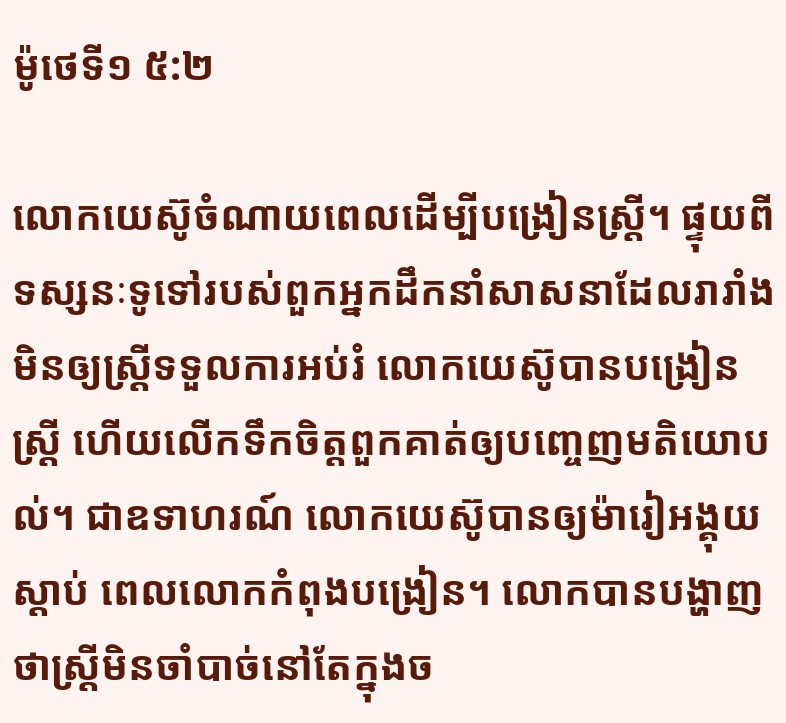ម៉ូថេទី១ ៥:២

លោកយេស៊ូចំណាយពេលដើម្បីបង្រៀនស្ត្រី។ ផ្ទុយពីទស្សនៈទូទៅរបស់ពួកអ្នកដឹកនាំសាសនាដែលរារាំងមិនឲ្យស្ត្រីទទួលការអប់រំ លោកយេស៊ូបានបង្រៀនស្ត្រី ហើយលើកទឹកចិត្តពួកគាត់ឲ្យបញ្ចេញមតិយោបល់។ ជាឧទាហរណ៍ លោកយេស៊ូបានឲ្យម៉ារៀអង្គុយស្ដាប់ ពេលលោកកំពុងបង្រៀន។ លោកបានបង្ហាញថាស្ត្រីមិនចាំបាច់នៅតែក្នុងច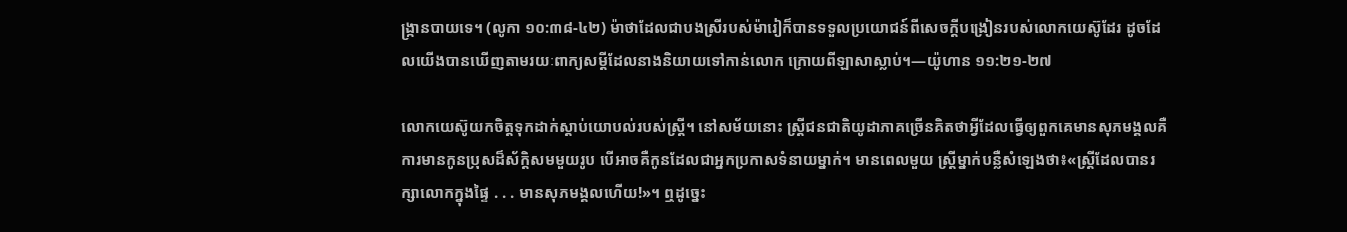ង្ក្រានបាយទេ។ (លូកា ១០:៣៨-៤២) ម៉ាថាដែលជាបងស្រីរបស់ម៉ារៀក៏បានទទួលប្រយោជន៍ពីសេចក្ដីបង្រៀនរបស់លោកយេស៊ូដែរ ដូចដែលយើងបានឃើញតាមរយៈពាក្យសម្ដីដែលនាងនិយាយទៅកាន់លោក ក្រោយពីឡាសាស្លាប់។—យ៉ូហាន ១១:២១-២៧

លោកយេស៊ូយកចិត្តទុកដាក់ស្ដាប់យោបល់របស់ស្ត្រី។ នៅសម័យនោះ ស្ត្រីជនជាតិយូដាភាគច្រើនគិតថាអ្វីដែលធ្វើឲ្យពួកគេមានសុភមង្គលគឺការមានកូនប្រុសដ៏ស័ក្ដិសមមួយរូប បើអាចគឺកូនដែលជាអ្នកប្រកាសទំនាយម្នាក់។ មានពេលមួយ ស្ត្រីម្នាក់បន្លឺសំឡេងថា៖«ស្ត្រីដែលបានរក្សាលោកក្នុងផ្ទៃ . . . មានសុភមង្គលហើយ!»។ ឮដូច្នេះ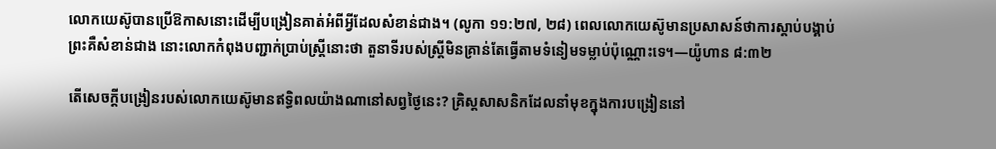លោកយេស៊ូបានប្រើឱកាសនោះដើម្បីបង្រៀនគាត់អំពីអ្វីដែលសំខាន់ជាង។ (លូកា ១១:២៧, ២៨) ពេលលោកយេស៊ូមានប្រសាសន៍ថាការស្ដាប់បង្គាប់ព្រះគឺសំខាន់ជាង នោះលោកកំពុងបញ្ជាក់ប្រាប់ស្ត្រីនោះថា តួនាទីរបស់ស្ត្រីមិនគ្រាន់តែធ្វើតាមទំនៀមទម្លាប់ប៉ុណ្ណោះទេ។—យ៉ូហាន ៨:៣២

តើសេចក្ដីបង្រៀនរបស់លោកយេស៊ូមានឥទ្ធិពលយ៉ាងណានៅសព្វថ្ងៃនេះ? គ្រិស្តសាសនិកដែលនាំមុខក្នុងការបង្រៀននៅ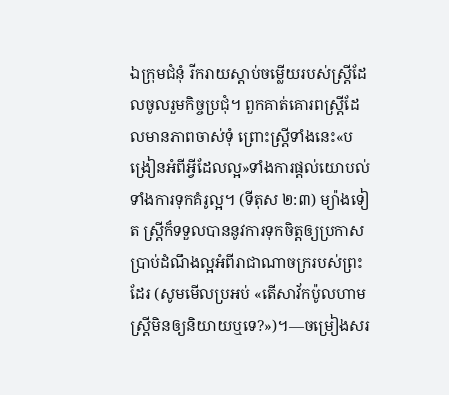ឯក្រុមជំនុំ រីករាយស្ដាប់ចម្លើយរបស់ស្ត្រីដែលចូលរួមកិច្ចប្រជុំ។ ពួកគាត់គោរពស្ត្រីដែលមានភាពចាស់ទុំ ព្រោះស្ត្រីទាំងនេះ«បង្រៀនអំពីអ្វីដែលល្អ»ទាំងការផ្ដល់យោបល់ទាំងការទុកគំរូល្អ។ (ទីតុស ២:៣) ម្យ៉ាងទៀត ស្ត្រីក៏ទទួលបាននូវការទុកចិត្តឲ្យប្រកាសប្រាប់ដំណឹងល្អអំពីរាជាណាចក្ររបស់ព្រះដែរ (សូមមើលប្រអប់ «តើសាវ័កប៉ូលហាមស្ត្រីមិនឲ្យនិយាយឬទេ?»)។—ចម្រៀងសរ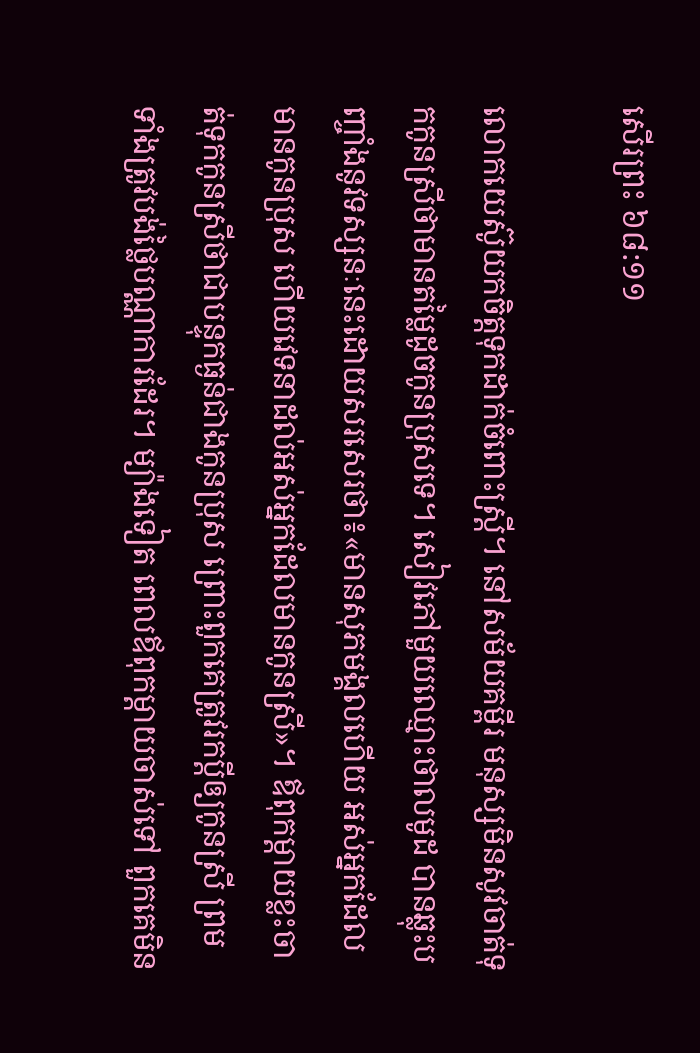សើរព្រះ ៦៨:១១

លោកយេស៊ូយកចិត្តទុកដាក់ចំពោះស្ត្រី។ នៅសម័យគម្ពីរ មនុស្សមិនសូវចាត់ទុកកូនស្រីថាមានតម្លៃដូចកូនប្រុសទេ។ សៀវភៅមួយឈ្មោះថាលមូដ បានឆ្លុះបញ្ចាំងនូវទស្សនៈនេះដោយសរសេរថា៖«មានសុភមង្គលហើយ អស់អ្នកដែលមានកូនប្រុស ហើយវេទនាដល់អស់អ្នកដែលមានកូនស្រី»។ ឪពុកម្ដាយខ្លះចាត់ទុកកូនស្រីថាជាបន្ទុកធ្ងន់ជាងកូនប្រុស ព្រោះពួកគេត្រូវរកប្ដីឲ្យកូនស្រី ព្រមទាំងត្រូវបង់ថ្លៃបណ្ណាការដែរ។ ម្យ៉ាងទៀត ពេលឪពុកម្ដាយចាស់ទៅ ពួកគេមិន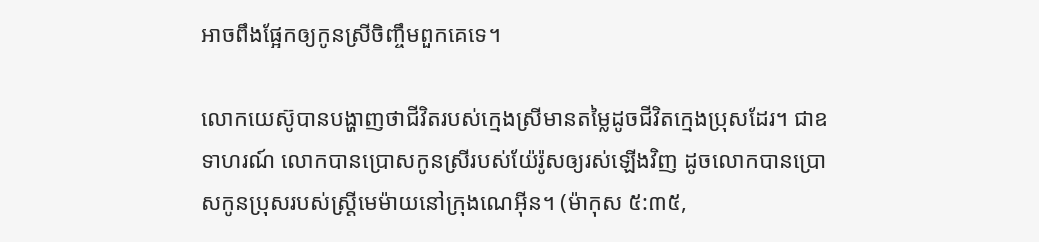អាចពឹងផ្អែកឲ្យកូនស្រីចិញ្ចឹមពួកគេទេ។

លោកយេស៊ូបានបង្ហាញថាជីវិតរបស់ក្មេងស្រីមានតម្លៃដូចជីវិតក្មេងប្រុសដែរ។ ជាឧទាហរណ៍ លោកបានប្រោសកូនស្រីរបស់យ៉ែរ៉ូសឲ្យរស់ឡើងវិញ ដូចលោកបានប្រោសកូនប្រុសរបស់ស្ត្រីមេម៉ាយនៅក្រុងណេអ៊ីន។ (ម៉ាកុស ៥:៣៥,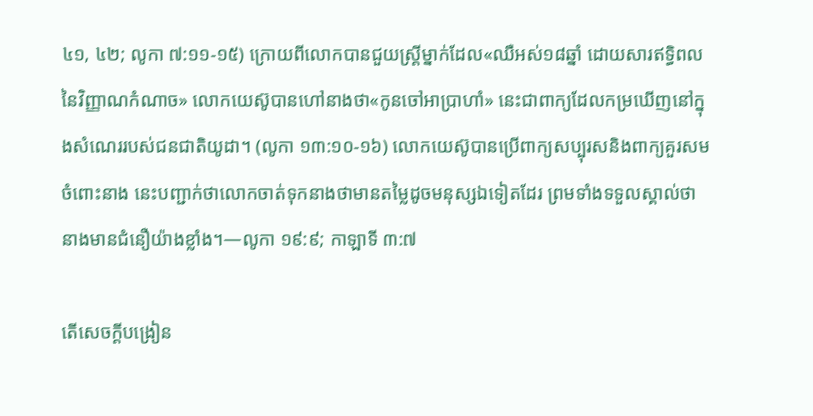៤១, ៤២; លូកា ៧:១១-១៥) ក្រោយពីលោកបានជួយស្ត្រីម្នាក់ដែល«ឈឺអស់១៨ឆ្នាំ ដោយសារឥទ្ធិពលនៃវិញ្ញាណកំណាច» លោកយេស៊ូបានហៅនាងថា«កូនចៅអាប្រាហាំ» នេះជាពាក្យដែលកម្រឃើញនៅក្នុងសំណេររបស់ជនជាតិយូដា។ (លូកា ១៣:១០-១៦) លោកយេស៊ូបានប្រើពាក្យសប្បុរសនិងពាក្យគួរសមចំពោះនាង នេះបញ្ជាក់ថាលោកចាត់ទុកនាងថាមានតម្លៃដូចមនុស្សឯទៀតដែរ ព្រមទាំងទទួលស្គាល់ថានាងមានជំនឿយ៉ាងខ្លាំង។—លូកា ១៩:៩; កាឡាទី ៣:៧

តើសេចក្ដីបង្រៀន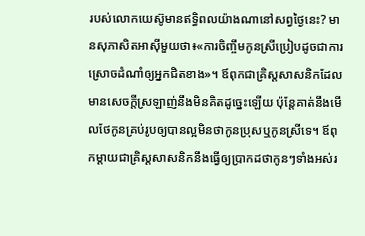របស់លោកយេស៊ូមានឥទ្ធិពលយ៉ាងណានៅសព្វថ្ងៃនេះ? មានសុភាសិតអាស៊ីមួយថា៖«ការចិញ្ចឹមកូនស្រីប្រៀបដូចជាការស្រោចដំណាំឲ្យអ្នកជិតខាង»។ ឪពុកជាគ្រិស្តសាសនិកដែលមានសេចក្ដីស្រឡាញ់នឹងមិនគិតដូច្នេះឡើយ ប៉ុន្តែគាត់នឹងមើលថែកូនគ្រប់រូបឲ្យបានល្អមិនថាកូនប្រុសឬកូនស្រីទេ។ ឪពុកម្ដាយជាគ្រិស្តសាសនិកនឹងធ្វើឲ្យប្រាកដថាកូនៗទាំងអស់រ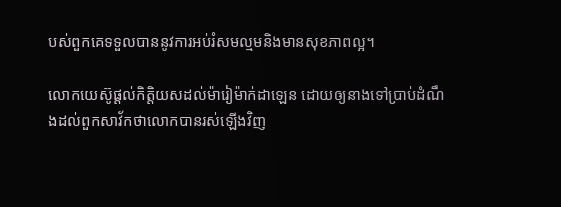បស់ពួកគេទទួលបាននូវការអប់រំសមល្មមនិងមានសុខភាពល្អ។

លោកយេស៊ូផ្ដល់កិត្តិយសដល់ម៉ារៀម៉ាក់ដាឡេន ដោយឲ្យនាងទៅប្រាប់ដំណឹងដល់ពួកសាវ័កថាលោកបានរស់ឡើងវិញ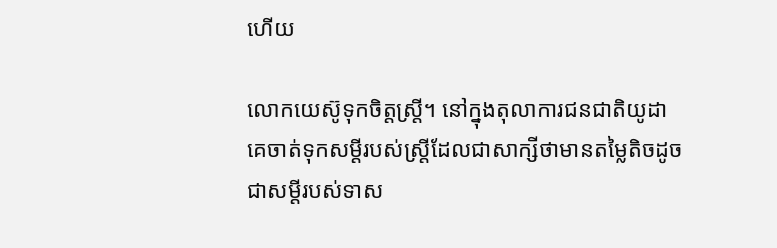ហើយ

លោកយេស៊ូទុកចិត្តស្ត្រី។ នៅក្នុងតុលាការជនជាតិយូដា គេចាត់ទុកសម្ដីរបស់ស្ត្រីដែលជាសាក្សីថាមានតម្លៃតិចដូចជាសម្ដីរបស់ទាស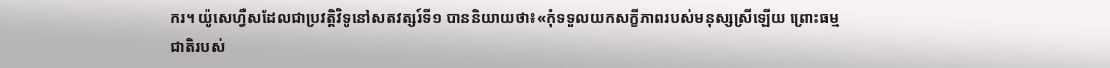ករ។ យ៉ូសេហ្វឺសដែលជាប្រវត្តិវិទូនៅសតវត្សរ៍ទី១ បាននិយាយថា៖«កុំទទួលយកសក្ខីភាពរបស់មនុស្សស្រីឡើយ ព្រោះធម្មជាតិរបស់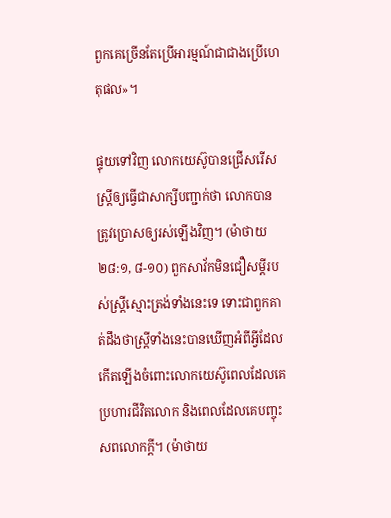ពួកគេច្រើនតែប្រើអារម្មណ៍ជាជាងប្រើហេតុផល»។

ផ្ទុយទៅវិញ លោកយេស៊ូបានជ្រើសរើសស្ត្រីឲ្យធ្វើជាសាក្សីបញ្ជាក់ថា លោកបានត្រូវប្រោសឲ្យរស់ឡើងវិញ។ (ម៉ាថាយ ២៨:១, ៨-១០) ពួកសាវ័កមិនជឿសម្ដីរបស់ស្ត្រីស្មោះត្រង់ទាំងនេះទេ ទោះជាពួកគាត់ដឹងថាស្ត្រីទាំងនេះបានឃើញអំពីអ្វីដែលកើតឡើងចំពោះលោកយេស៊ូពេលដែលគេប្រហារជីវិតលោក និងពេលដែលគេបញ្ចុះសពលោកក្ដី។ (ម៉ាថាយ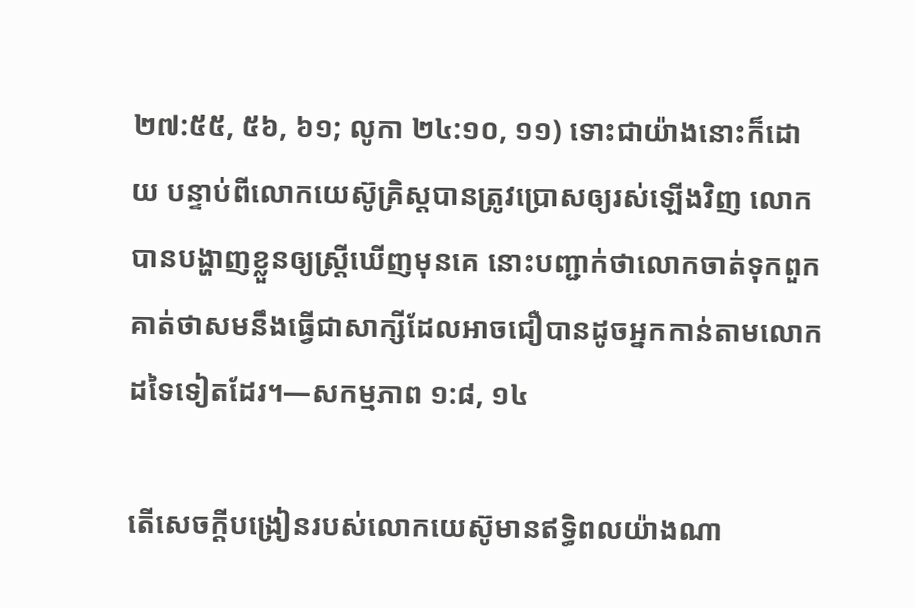២៧:៥៥, ៥៦, ៦១; លូកា ២៤:១០, ១១) ទោះជាយ៉ាងនោះក៏ដោយ បន្ទាប់ពីលោកយេស៊ូគ្រិស្តបានត្រូវប្រោសឲ្យរស់ឡើងវិញ លោកបានបង្ហាញខ្លួនឲ្យស្ត្រីឃើញមុនគេ នោះបញ្ជាក់ថាលោកចាត់ទុកពួកគាត់ថាសមនឹងធ្វើជាសាក្សីដែលអាចជឿបានដូចអ្នកកាន់តាមលោកដទៃទៀតដែរ។—សកម្មភាព ១:៨, ១៤

តើសេចក្ដីបង្រៀនរបស់លោកយេស៊ូមានឥទ្ធិពលយ៉ាងណា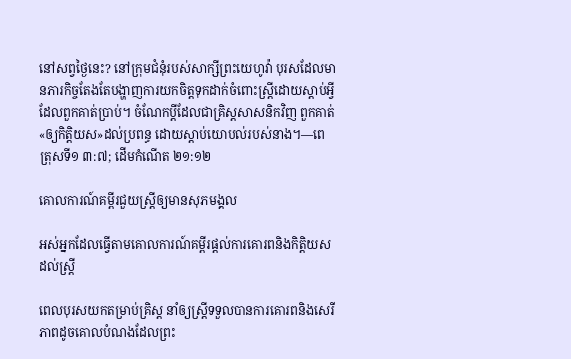នៅសព្វថ្ងៃនេះ? នៅក្រុមជំនុំរបស់សាក្សីព្រះយេហូវ៉ា បុរសដែលមានភារកិច្ចតែងតែបង្ហាញការយកចិត្តទុកដាក់ចំពោះស្ត្រីដោយស្ដាប់អ្វីដែលពួកគាត់ប្រាប់។ ចំណែកប្ដីដែលជាគ្រិស្តសាសនិកវិញ ពួកគាត់«ឲ្យកិត្តិយស»ដល់ប្រពន្ធ ដោយស្ដាប់យោបល់របស់នាង។—ពេត្រុសទី១ ៣:៧; ដើមកំណើត ២១:១២

គោលការណ៍គម្ពីរជួយស្ត្រីឲ្យមានសុភមង្គល

អស់អ្នកដែលធ្វើតាមគោលការណ៍គម្ពីរផ្ដល់ការគោរពនិងកិត្តិយសដល់ស្ត្រី

ពេលបុរសយកតម្រាប់គ្រិស្ត នាំឲ្យស្ត្រីទទួលបានការគោរពនិងសេរីភាពដូចគោលបំណងដែលព្រះ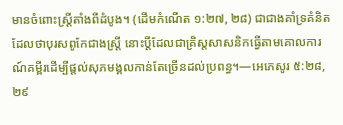មានចំពោះស្ត្រីតាំងពីដំបូង។ (ដើមកំណើត ១:២៧, ២៨) ជាជាងគាំទ្រគំនិតដែលថាបុរសពូកែជាងស្ត្រី នោះប្ដីដែលជាគ្រិស្តសាសនិកធ្វើតាមគោលការណ៍គម្ពីរដើម្បីផ្ដល់សុភមង្គលកាន់តែច្រើនដល់ប្រពន្ធ។—អេភេសូរ ៥:២៨, ២៩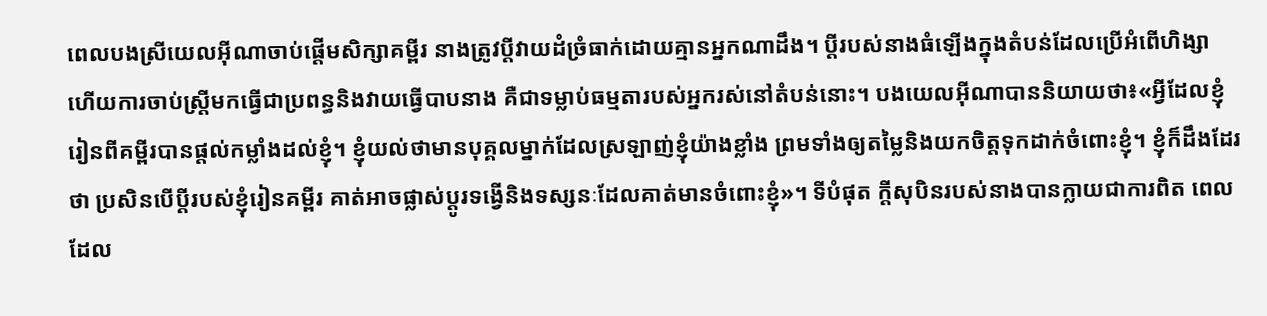ពេលបងស្រីយេលអ៊ីណាចាប់ផ្ដើមសិក្សាគម្ពីរ នាងត្រូវប្ដីវាយដំច្រំធាក់ដោយគ្មានអ្នកណាដឹង។ ប្ដីរបស់នាងធំឡើងក្នុងតំបន់ដែលប្រើអំពើហិង្សា ហើយការចាប់ស្ត្រីមកធ្វើជាប្រពន្ធនិងវាយធ្វើបាបនាង គឺជាទម្លាប់ធម្មតារបស់អ្នករស់នៅតំបន់នោះ។ បងយេលអ៊ីណាបាននិយាយថា៖«អ្វីដែលខ្ញុំរៀនពីគម្ពីរបានផ្ដល់កម្លាំងដល់ខ្ញុំ។ ខ្ញុំយល់ថាមានបុគ្គលម្នាក់ដែលស្រឡាញ់ខ្ញុំយ៉ាងខ្លាំង ព្រមទាំងឲ្យតម្លៃនិងយកចិត្តទុកដាក់ចំពោះខ្ញុំ។ ខ្ញុំក៏ដឹងដែរថា ប្រសិនបើប្ដីរបស់ខ្ញុំរៀនគម្ពីរ គាត់អាចផ្លាស់ប្ដូរទង្វើនិងទស្សនៈដែលគាត់មានចំពោះខ្ញុំ»។ ទីបំផុត ក្ដីសុបិនរបស់នាងបានក្លាយជាការពិត ពេលដែល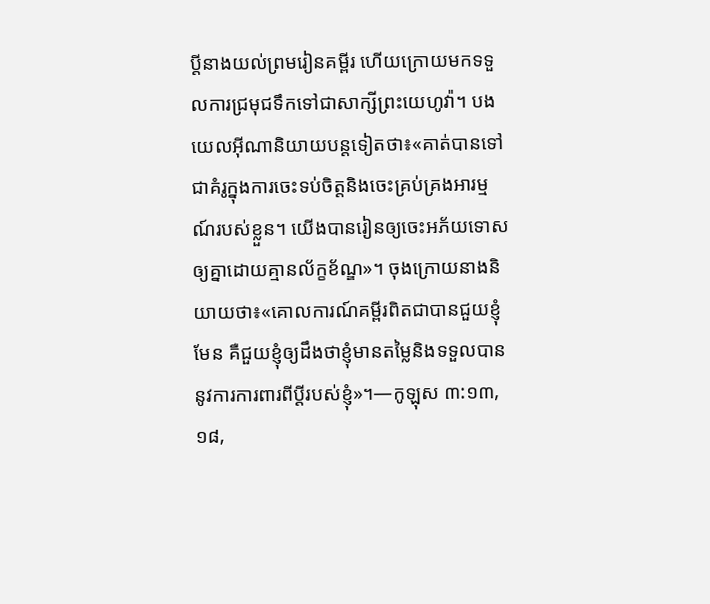ប្ដីនាងយល់ព្រមរៀនគម្ពីរ ហើយក្រោយមកទទួលការជ្រមុជទឹកទៅជាសាក្សីព្រះយេហូវ៉ា។ បងយេលអ៊ីណានិយាយបន្ដទៀតថា៖«គាត់បានទៅជាគំរូក្នុងការចេះទប់ចិត្តនិងចេះគ្រប់គ្រងអារម្មណ៍របស់ខ្លួន។ យើងបានរៀនឲ្យចេះអភ័យទោសឲ្យគ្នាដោយគ្មានល័ក្ខខ័ណ្ឌ»។ ចុងក្រោយនាងនិយាយថា៖«គោលការណ៍គម្ពីរពិតជាបានជួយខ្ញុំមែន គឺជួយខ្ញុំឲ្យដឹងថាខ្ញុំមានតម្លៃនិងទទួលបាននូវការការពារពីប្ដីរបស់ខ្ញុំ»។—កូឡុស ៣:១៣, ១៨,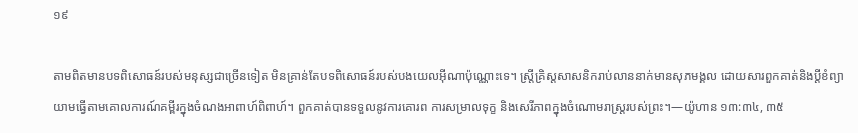១៩

តាមពិតមានបទពិសោធន៍របស់មនុស្សជាច្រើនទៀត មិនគ្រាន់តែបទពិសោធន៍របស់បងយេលអ៊ីណាប៉ុណ្ណោះទេ។ ស្ត្រីគ្រិស្តសាសនិករាប់លាននាក់មានសុភមង្គល ដោយសារពួកគាត់និងប្ដីខំព្យាយាមធ្វើតាមគោលការណ៍គម្ពីរក្នុងចំណងអាពាហ៍ពិពាហ៍។ ពួកគាត់បានទទួលនូវការគោរព ការសម្រាលទុក្ខ និងសេរីភាពក្នុងចំណោមរាស្ត្ររបស់ព្រះ។—យ៉ូហាន ១៣:៣៤, ៣៥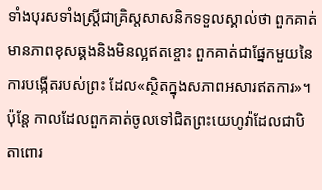ទាំងបុរសទាំងស្ត្រីជាគ្រិស្តសាសនិកទទួលស្គាល់ថា ពួកគាត់មានភាពខុសឆ្គងនិងមិនល្អឥតខ្ចោះ ពួកគាត់ជាផ្នែកមួយនៃការបង្កើតរបស់ព្រះ ដែល«ស្ថិតក្នុងសភាពអសារឥតការ»។ ប៉ុន្តែ កាលដែលពួកគាត់ចូលទៅជិតព្រះយេហូវ៉ាដែលជាបិតាពោរ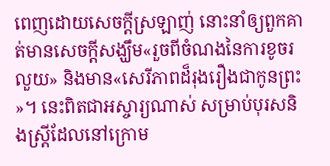ពេញដោយសេចក្ដីស្រឡាញ់ នោះនាំឲ្យពួកគាត់មានសេចក្ដីសង្ឃឹម«រួចពីចំណងនៃការខូចរលួយ» និងមាន«សេរីភាពដ៏រុងរឿងជាកូនព្រះ»។ នេះពិតជាអស្ចារ្យណាស់ សម្រាប់បុរសនិងស្ត្រីដែលនៅក្រោម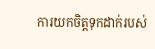ការយកចិត្តទុកដាក់របស់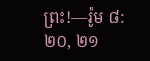ព្រះ!—រ៉ូម ៨:២០, ២១